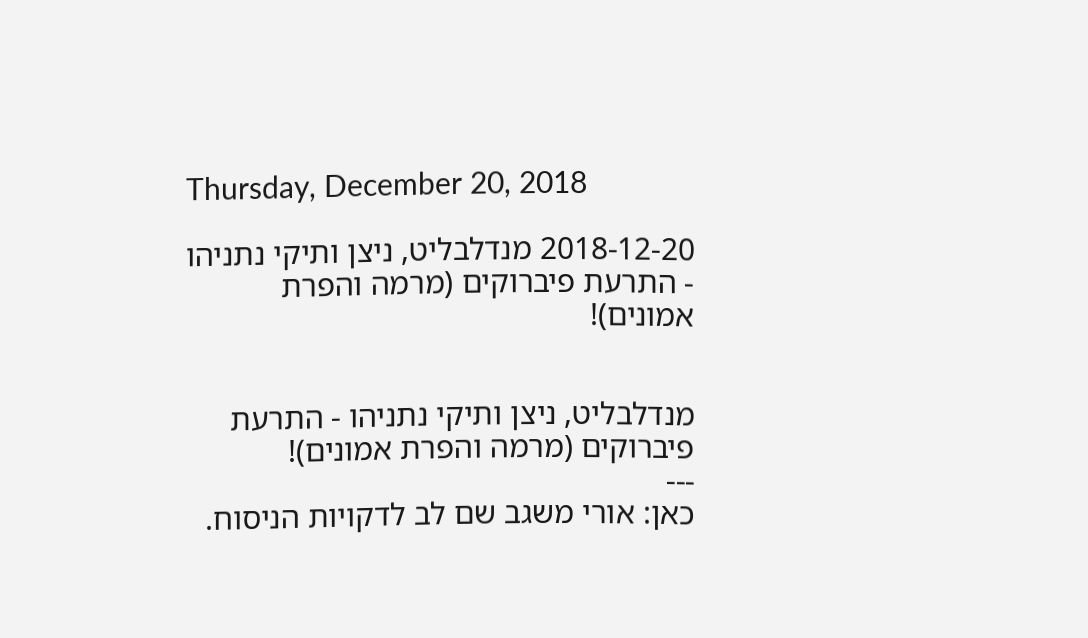Thursday, December 20, 2018

2018-12-20 מנדלבליט, ניצן ותיקי נתניהו - התרעת פיברוקים (מרמה והפרת אמונים)!


מנדלבליט, ניצן ותיקי נתניהו - התרעת פיברוקים (מרמה והפרת אמונים)!
---
כאן: אורי משגב שם לב לדקויות הניסוח.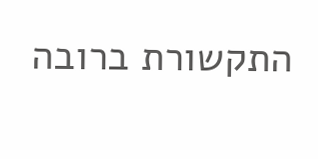התקשורת ברובה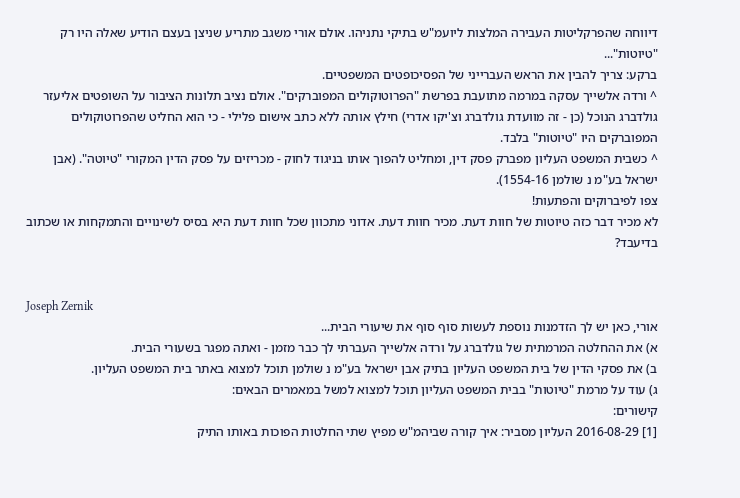דיווחה שהפרקליטות העבירה המלצות ליועמ"ש בתיקי נתניהו. אולם אורי משגב מתריע שניצן בעצם הודיע שאלה היו רק "טיוטות"...
ברקע: צריך להבין את הראש העברייני של הפסיכופטים המשפטיים.
^ ורדה אלשייך עסקה במרמה מתועבת בפרשת "הפרוטוקולים המפוברקים". אולם נציב תלונות הציבור על השופטים אליעזר גולדברג הנוכל (כן - זה מוועדת גולדברג וצ'יקו אדרי) חילץ אותה ללא כתב אישום פלילי - כי הוא החליט שהפרוטוקולים המפוברקים היו "טיוטות" בלבד.
^ כשבית המשפט העליון מפברק פסק דין, ומחליט להפוך אותו בניגוד לחוק - מכריזים על פסק הדין המקורי "טיוטה". (אבן ישראל בע"מ נ שולמן 1554-16).
צפו לפיברוקים והפתעות!
לא מכיר דבר כזה טיוטות של חוות דעת. מכיר חוות דעת. אדוני מתכוון שכל חוות דעת היא בסיס לשינויים והתמקחות או שכתוב בדיעבד?


Joseph Zernik
אורי, כאן יש לך הזדמנות נוספת לעשות סוף סוף את שיעורי הבית...
א) את ההחלטה המרמתית של גולדברג על ורדה אלשייך העברתי לך כבר מזמן - ואתה מפגר בשעורי הבית.
ב) את פסקי הדין של בית המשפט העליון בתיק אבן ישראל בע"מ נ שולמן תוכל למצוא באתר בית המשפט העליון.
ג) עוד על מרמת "טיוטות" בבית המשפט העליון תוכל למצוא למשל במאמרים הבאים:
קישורים:
[1] 2016-08-29 העליון מסביר: איך קורה שביהמ"ש מפיץ שתי החלטות הפוכות באותו התיק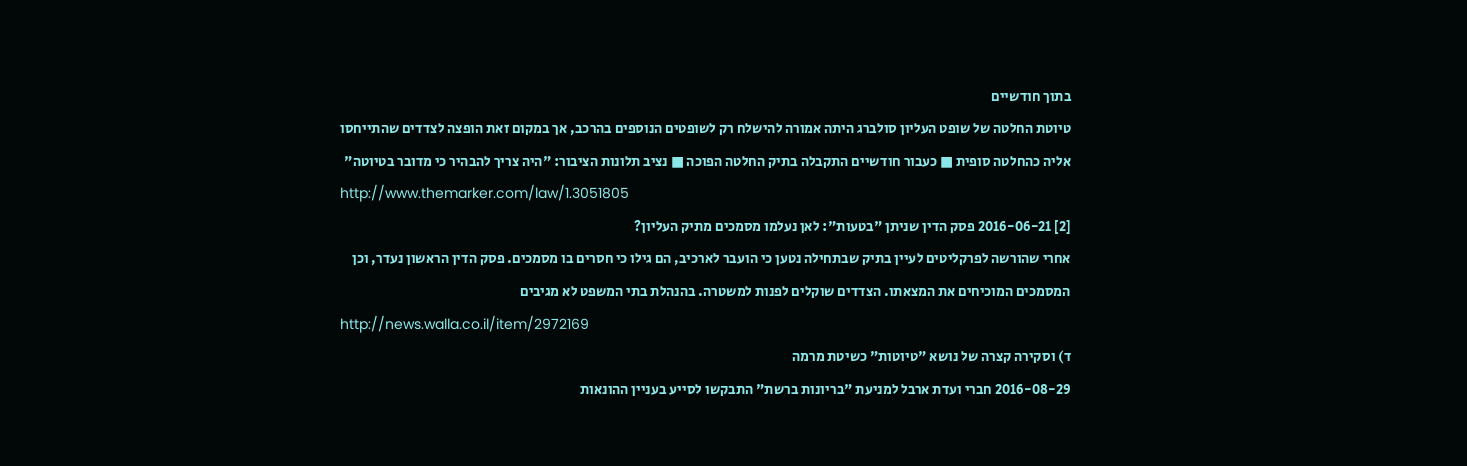בתוך חודשיים
טיוטת החלטה של שופט העליון סולברג היתה אמורה להישלח רק לשופטים הנוספים בהרכב, אך במקום זאת הופצה לצדדים שהתייחסו אליה כהחלטה סופית ■ כעבור חודשיים התקבלה בתיק החלטה הפוכה ■ נציב תלונות הציבור: "היה צריך להבהיר כי מדובר בטיוטה"
http://www.themarker.com/law/1.3051805
[2] 2016-06-21 פסק הדין שניתן "בטעות": לאן נעלמו מסמכים מתיק העליון?
אחרי שהורשה לפרקליטים לעיין בתיק שבתחילה נטען כי הועבר לארכיב, הם גילו כי חסרים בו מסמכים. פסק הדין הראשון נעדר, וכן המסמכים המוכיחים את המצאתו. הצדדים שוקלים לפנות למשטרה. בהנהלת בתי המשפט לא מגיבים
http://news.walla.co.il/item/2972169
ד) וסקירה קצרה של נושא "טיוטות" כשיטת מרמה
2016-08-29 חברי ועדת ארבל למניעת "בריונות ברשת" התבקשו לסייע בעניין ההונאות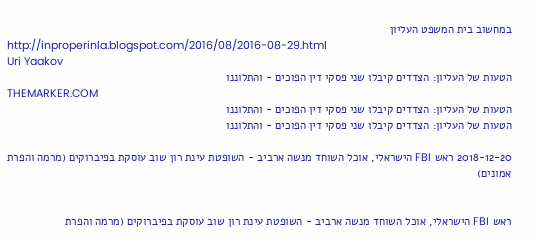במחשוב בית המשפט העליון
http://inproperinla.blogspot.com/2016/08/2016-08-29.html
Uri Yaakov
הטעות של העליון: הצדדים קיבלו שני פסקי דין הפוכים - והתלוננו
THEMARKER.COM
הטעות של העליון: הצדדים קיבלו שני פסקי דין הפוכים - והתלוננו
הטעות של העליון: הצדדים קיבלו שני פסקי דין הפוכים - והתלוננו

2018-12-20 ראש FBI הישראלי, אוכל השוחד מנשה ארביב - השופטת עינת רון שוב עוסקת בפיברוקים (מרמה והפרת אמונים)


ראש FBI הישראלי, אוכל השוחד מנשה ארביב - השופטת עינת רון שוב עוסקת בפיברוקים (מרמה והפרת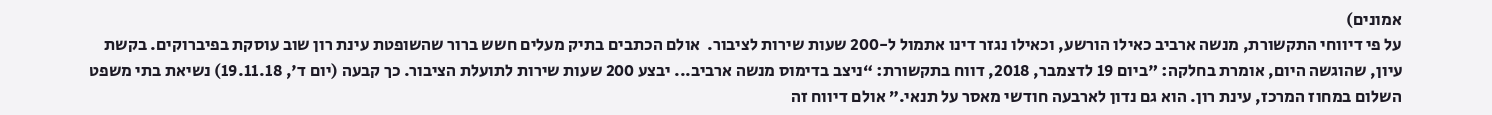אמונים)
על פי דיווחי התקשורת, מנשה ארביב כאילו הורשע, וכאילו נגזר דינו אתמול ל-200 שעות שירות לציבור.  אולם הכתבים בתיק מעלים חשש ברור שהשופטת עינת רון שוב עוסקת בפיברוקים. בקשת עיון, שהוגשה היום, אומרת בחלקה: "ביום 19 לדצמבר, 2018, דווח בתקשורת: “ניצב בדימוס מנשה ארביב... יבצע 200 שעות שירות לתועלת הציבור. כך קבעה (יום ד', 19.11.18) נשיאת בתי משפט השלום במחוז המרכז, עינת רון. הוא גם נדון לארבעה חודשי מאסר על תנאי.” אולם דיווח זה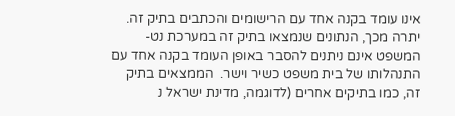אינו עומד בקנה אחד עם הרישומים והכתבים בתיק זה.  יתרה מכך, הנתונים שנמצאו בתיק זה במערכת נט-המשפט אינם ניתנים להסבר באופן העומד בקנה אחד עם התנהלותו של בית משפט כשיר וישר.  הממצאים בתיק זה, כמו בתיקים אחרים (לדוגמה, מדינת ישראל נ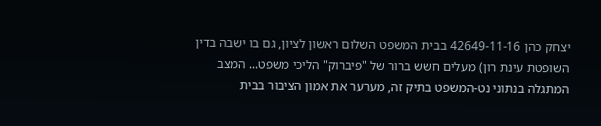יצחק כהן 42649-11-16 בבית המשפט השלום ראשון לציון, גם בו ישבה בדין השופטת עינת רון) מעלים חשש ברור של "פיברוק" הליכי משפט... המצב המתגלה בנתוני נט-המשפט בתיק זה, מערער את אמון הציבור בבית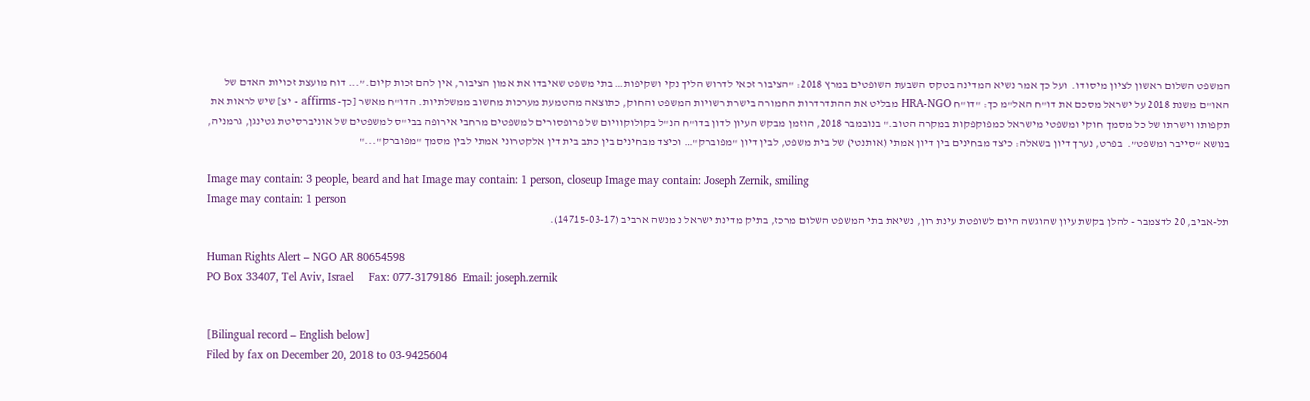המשפט השלום ראשון לציון מיסודו.  ועל כך אמר נשיא המדינה בטקס השבעת השופטים במרץ 2018: "הציבור זכאי לדרוש הליך נקי ושקיפות… בתי משפט שאיבדו את אמון הציבור, אין להם זכות קיום.”... דוח מועצת זכויות האדם של האו"ם משנת 2018 על ישראל מסכם את דו"ח האל"מ כך: "דו"ח HRA-NGO מבליט את ההתדרדרות החמורה בישרת רשויות המשפט והחוק, כתוצאה מהטמעת מערכות מחשוב ממשלתיות. הדו"ח מאשר [כך- affirms - יצ] שיש לראות את תקפותו וישרתו של כל מסמך חוקי ומשפטי מישראל כמפוקפקות במקרה הטוב." בנובמבר 2018, הוזמן מבקש העיון לדון בדו"ח הנ"ל בקולוקוויום של פרופסורים למשפטים מרחבי אירופה בבי"ס למשפטים של אוניברסיטת גטינגן, גרמניה, בנושא “סייבר ומשפט”.  בפרט, נערך דיון בשאלה: כיצד מבחינים בין דיון אמתי (אותנטי) של בית משפט, לבין דיון "מפוברק"… וכיצד מבחינים בין כתב בית דין אלקטרוני אמתי לבין מסמך "מפוברק"..."

Image may contain: 3 people, beard and hat Image may contain: 1 person, closeup Image may contain: Joseph Zernik, smiling
Image may contain: 1 person
תל-אביב, 20 לדצמבר - להלן בקשת עיון שהוגשה היום לשופטת עינת רון, נשיאת בתי המשפט השלום מרכז, בתיק מדינת ישראל נ מנשה ארביב (14715-03-17).

Human Rights Alert – NGO AR 80654598
PO Box 33407, Tel Aviv, Israel     Fax: 077-3179186  Email: joseph.zernik


[Bilingual record – English below]
Filed by fax on December 20, 2018 to 03-9425604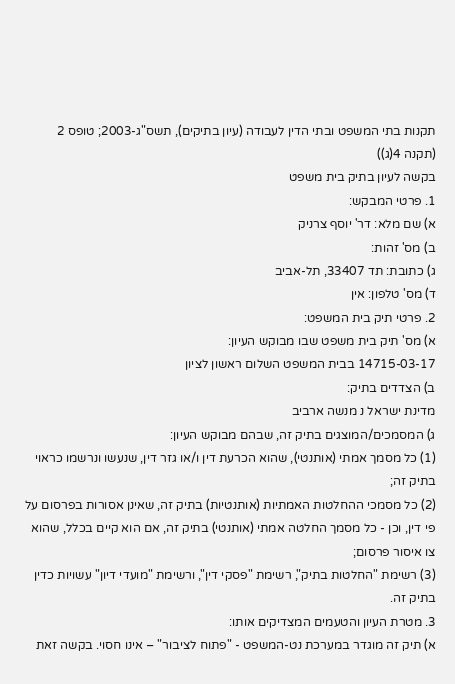תקנות בתי המשפט ובתי הדין לעבודה (עיון בתיקים), תשס"ג-2003; טופס 2 (תקנה 4(ג))
בקשה לעיון בתיק בית משפט
1. פרטי המבקש:
א) שם מלא: דר' יוסף צרניק
ב) מס' זהות:
ג) כתובת: תד 33407, תל-אביב
ד) מס' טלפון: אין
2. פרטי תיק בית המשפט:
א) מס' תיק בית משפט שבו מבוקש העיון:
14715-03-17 בבית המשפט השלום ראשון לציון
ב) הצדדים בתיק:
מדינת ישראל נ מנשה ארביב
ג) המסמכים/המוצגים בתיק זה, שבהם מבוקש העיון:
(1) כל מסמך אמתי (אותנטי), שהוא הכרעת דין ו/או גזר דין, שנעשו ונרשמו כראוי בתיק זה;
(2) כל מסמכי ההחלטות האמתיות (אותנטיות) בתיק זה, שאינן אסורות בפרסום על פי דין, וכן - כל מסמך החלטה אמתי (אותנטי) בתיק זה, אם הוא קיים בכלל, שהוא צו איסור פרסום;
(3) רשימת "החלטות בתיק", רשימת "פסקי דין", ורשימת "מועדי דיון" עשויות כדין בתיק זה.
3. מטרת העיון והטעמים המצדיקים אותו:
א) תיק זה מוגדר במערכת נט-המשפט - "פתוח לציבור" – אינו חסוי. בקשה זאת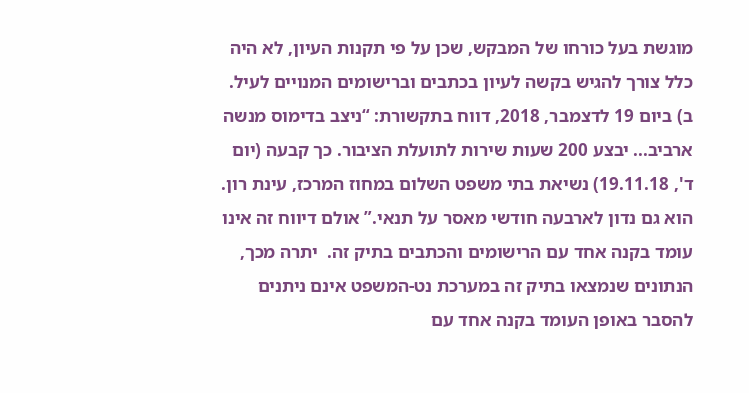מוגשת בעל כורחו של המבקש, שכן על פי תקנות העיון, לא היה כלל צורך להגיש בקשה לעיון בכתבים וברישומים המנויים לעיל.
ב) ביום 19 לדצמבר, 2018, דווח בתקשורת: “ניצב בדימוס מנשה ארביב... יבצע 200 שעות שירות לתועלת הציבור. כך קבעה (יום ד', 19.11.18) נשיאת בתי משפט השלום במחוז המרכז, עינת רון. הוא גם נדון לארבעה חודשי מאסר על תנאי.” אולם דיווח זה אינו עומד בקנה אחד עם הרישומים והכתבים בתיק זה.  יתרה מכך, הנתונים שנמצאו בתיק זה במערכת נט-המשפט אינם ניתנים להסבר באופן העומד בקנה אחד עם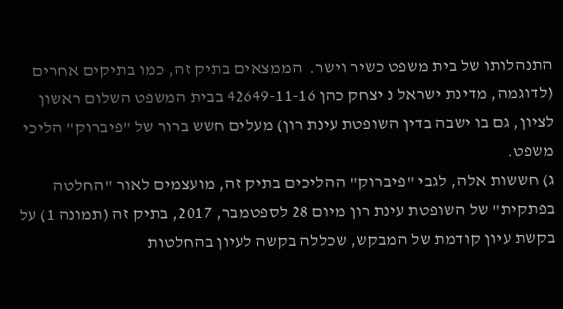התנהלותו של בית משפט כשיר וישר.  הממצאים בתיק זה, כמו בתיקים אחרים (לדוגמה, מדינת ישראל נ יצחק כהן 42649-11-16 בבית המשפט השלום ראשון לציון, גם בו ישבה בדין השופטת עינת רון) מעלים חשש ברור של "פיברוק" הליכי משפט.
ג) חששות אלה, לגבי "פיברוק" ההליכים בתיק זה, מועצמים לאור "החלטה בפתקית" של השופטת עינת רון מיום 28 לספטמבר, 2017, בתיק זה (תמונה 1) על בקשת עיון קודמת של המבקש, שכללה בקשה לעיון בהחלטות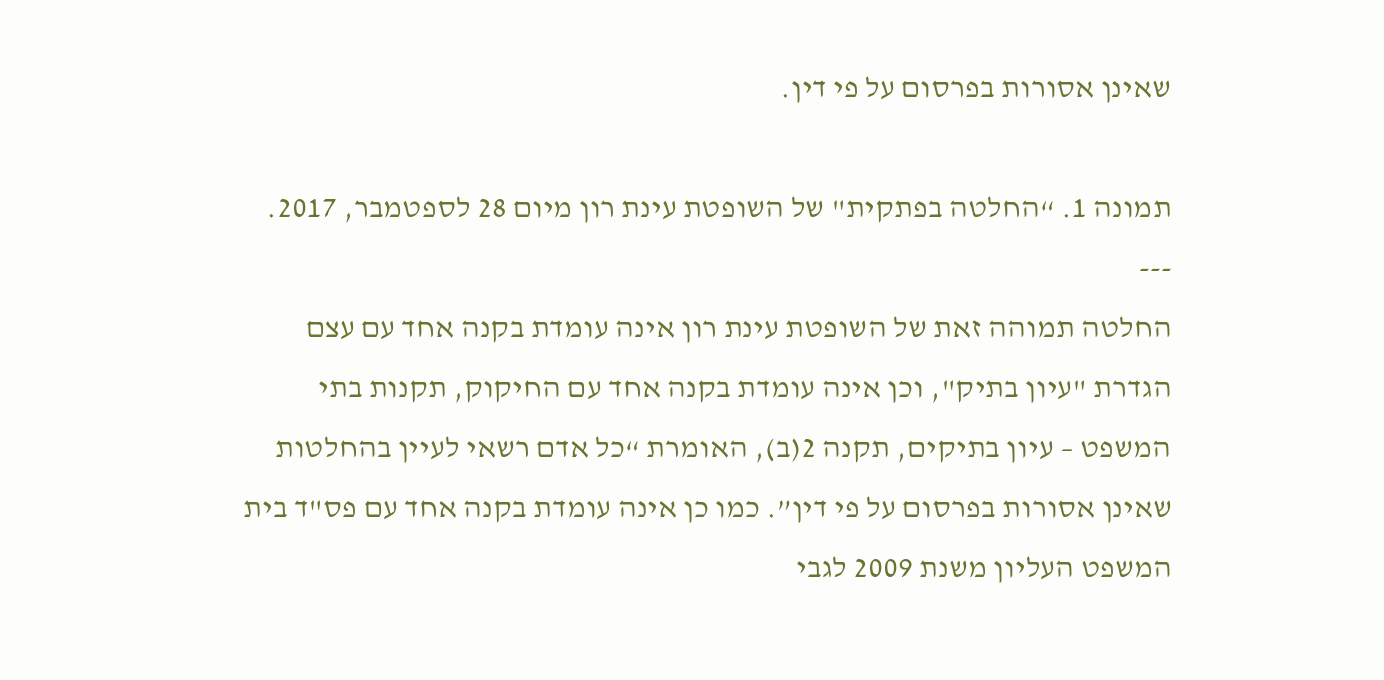שאינן אסורות בפרסום על פי דין.

תמונה 1. “החלטה בפתקית" של השופטת עינת רון מיום 28 לספטמבר, 2017.
---
החלטה תמוהה זאת של השופטת עינת רון אינה עומדת בקנה אחד עם עצם הגדרת "עיון בתיק", וכן אינה עומדת בקנה אחד עם החיקוק, תקנות בתי המשפט – עיון בתיקים, תקנה 2(ב), האומרת “כל אדם רשאי לעיין בהחלטות שאינן אסורות בפרסום על פי דין”. כמו כן אינה עומדת בקנה אחד עם פס"ד בית המשפט העליון משנת 2009 לגבי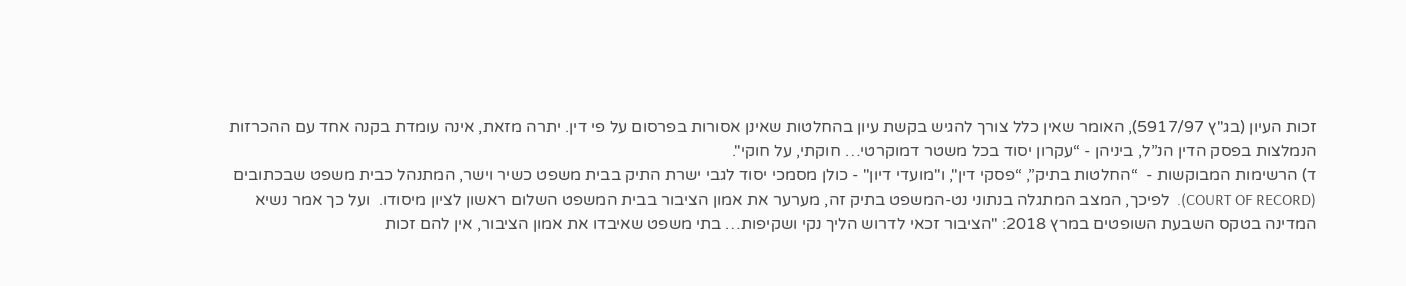זכות העיון (בג"ץ 5917/97), האומר שאין כלל צורך להגיש בקשת עיון בהחלטות שאינן אסורות בפרסום על פי דין. יתרה מזאת, אינה עומדת בקנה אחד עם ההכרזות הנמלצות בפסק הדין הנ”ל, ביניהן - “עקרון יסוד בכל משטר דמוקרטי… חוקתי, על חוקי".
ד) הרשימות המבוקשות -  “החלטות בתיק”, “פסקי דין", ו"מועדי דיון" - כולן מסמכי יסוד לגבי ישרת התיק בבית משפט כשיר וישר, המתנהל כבית משפט שבכתובים (COURT OF RECORD).  לפיכך, המצב המתגלה בנתוני נט-המשפט בתיק זה, מערער את אמון הציבור בבית המשפט השלום ראשון לציון מיסודו.  ועל כך אמר נשיא המדינה בטקס השבעת השופטים במרץ 2018: "הציבור זכאי לדרוש הליך נקי ושקיפות… בתי משפט שאיבדו את אמון הציבור, אין להם זכות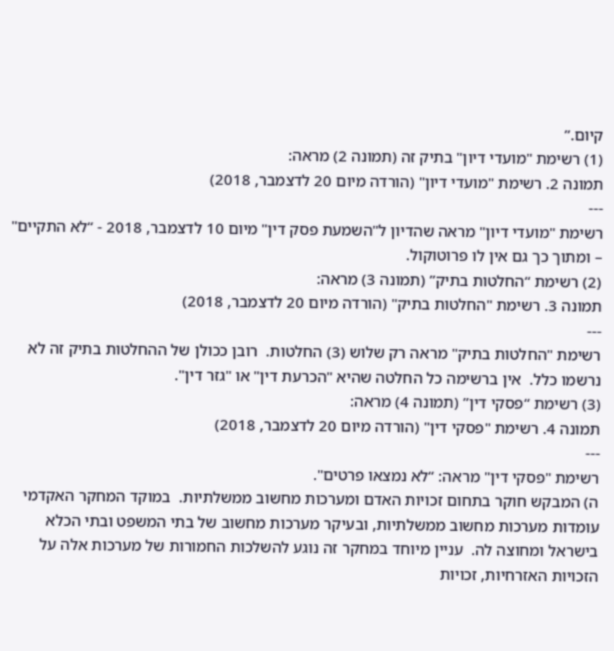קיום.”
(1) רשימת "מועדי דיון" בתיק זה (תמונה 2) מראה:
תמונה 2. רשימת "מועדי דיון" (הורדה מיום 20 לדצמבר, 2018)
---
רשימת "מועדי דיון" מראה שהדיון ל"השמעת פסק דין" מיום 10 לדצמבר, 2018 - “לא התקיים" – ומתוך כך גם אין לו פרוטוקול.
(2) רשימת “החלטות בתיק” (תמונה 3) מראה:
תמונה 3. רשימת "החלטות בתיק" (הורדה מיום 20 לדצמבר, 2018)
---
רשימת "החלטות בתיק" מראה רק שלוש (3) החלטות.  רובן ככולן של ההחלטות בתיק זה לא נרשמו כלל.  אין ברשימה כל החלטה שהיא "הכרעת דין" או "גזר דין".
(3) רשימת “פסקי דין” (תמונה 4) מראה:
תמונה 4. רשימת "פסקי דין" (הורדה מיום 20 לדצמבר, 2018)
---
רשימת "פסקי דין" מראה: “לא נמצאו פרטים".
ה) המבקש חוקר בתחום זכויות האדם ומערכות מחשוב ממשלתיות.  במוקד המחקר האקדמי עומדות מערכות מחשוב ממשלתיות, ובעיקר מערכות מחשוב של בתי המשפט ובתי הכלא בישראל ומחוצה לה.  עניין מיוחד במחקר זה נוגע להשלכות החמורות של מערכות אלה על הזכויות האזרחיות, זכויות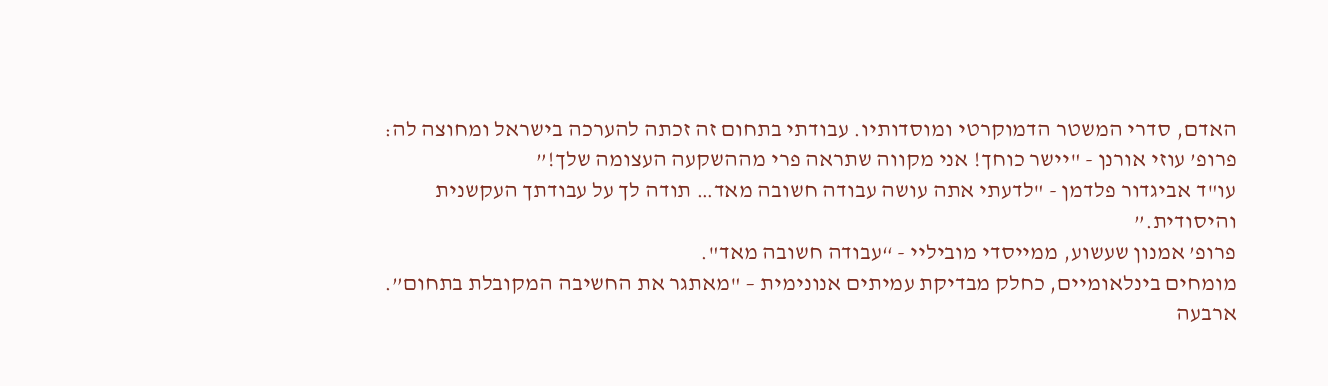האדם, סדרי המשטר הדמוקרטי ומוסדותיו. עבודתי בתחום זה זכתה להערכה בישראל ומחוצה לה:
פרופ’ עוזי אורנן - "יישר כוחך! אני מקווה שתראה פרי מההשקעה העצומה שלך!”
עו"ד אביגדור פלדמן - "לדעתי אתה עושה עבודה חשובה מאד… תודה לך על עבודתך העקשנית והיסודית.”
פרופ’ אמנון שעשוע, ממייסדי מוביליי - “עבודה חשובה מאד".
מומחים בינלאומיים, כחלק מבדיקת עמיתים אנונימית – "מאתגר את החשיבה המקובלת בתחום”.
ארבעה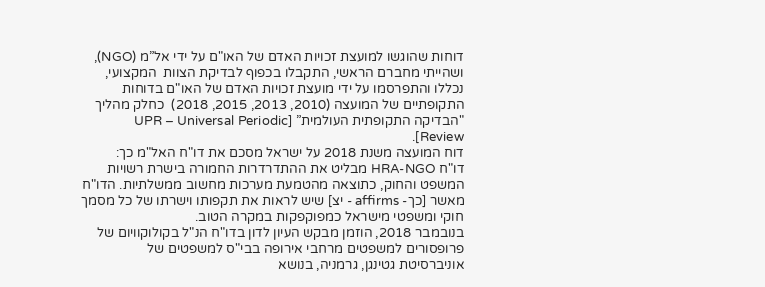דוחות שהוגשו למועצת זכויות האדם של האו"ם על ידי אל”מ (NGO), ושהייתי מחברם הראשי, התקבלו בכפוף לבדיקת הצוות  המקצועי, נכללו והתפרסמו על ידי מועצת זכויות האדם של האו"ם בדוחות התקופתיים של המועצה (2010, 2013, 2015, 2018)  כחלק מהליך "הבדיקה התקופתית העולמית” [UPR – Universal Periodic Review].
דוח המועצה משנת 2018 על ישראל מסכם את דו"ח האל"מ כך:
דו"ח HRA-NGO מבליט את ההתדרדרות החמורה בישרת רשויות המשפט והחוק, כתוצאה מהטמעת מערכות מחשוב ממשלתיות. הדו"ח מאשר [כך- affirms - יצ] שיש לראות את תקפותו וישרתו של כל מסמך חוקי ומשפטי מישראל כמפוקפקות במקרה הטוב.
בנובמבר 2018, הוזמן מבקש העיון לדון בדו"ח הנ"ל בקולוקוויום של פרופסורים למשפטים מרחבי אירופה בבי"ס למשפטים של אוניברסיטת גטינגן, גרמניה, בנושא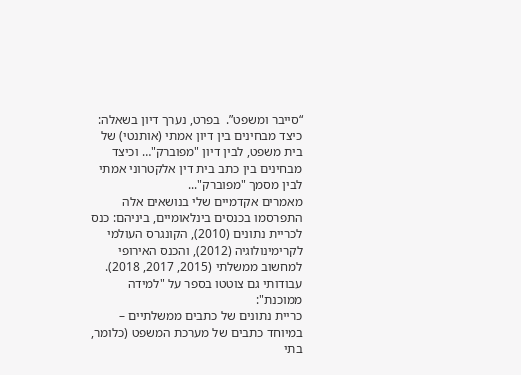“סייבר ומשפט”.  בפרט, נערך דיון בשאלה: כיצד מבחינים בין דיון אמתי (אותנטי) של בית משפט, לבין דיון "מפוברק"… וכיצד מבחינים בין כתב בית דין אלקטרוני אמתי לבין מסמך "מפוברק"...
מאמרים אקדמיים שלי בנושאים אלה התפרסמו בכנסים בינלאומיים, ביניהם: כנס לכריית נתונים (2010), הקונגרס העולמי לקרימינולוגיה (2012), והכנס האירופי למחשוב ממשלתי (2015, 2017, 2018).
עבודותי גם צוטטו בספר על "למידה ממוכנת":
כריית נתונים של כתבים ממשלתיים – במיוחד כתבים של מערכת המשפט (כלומר, בתי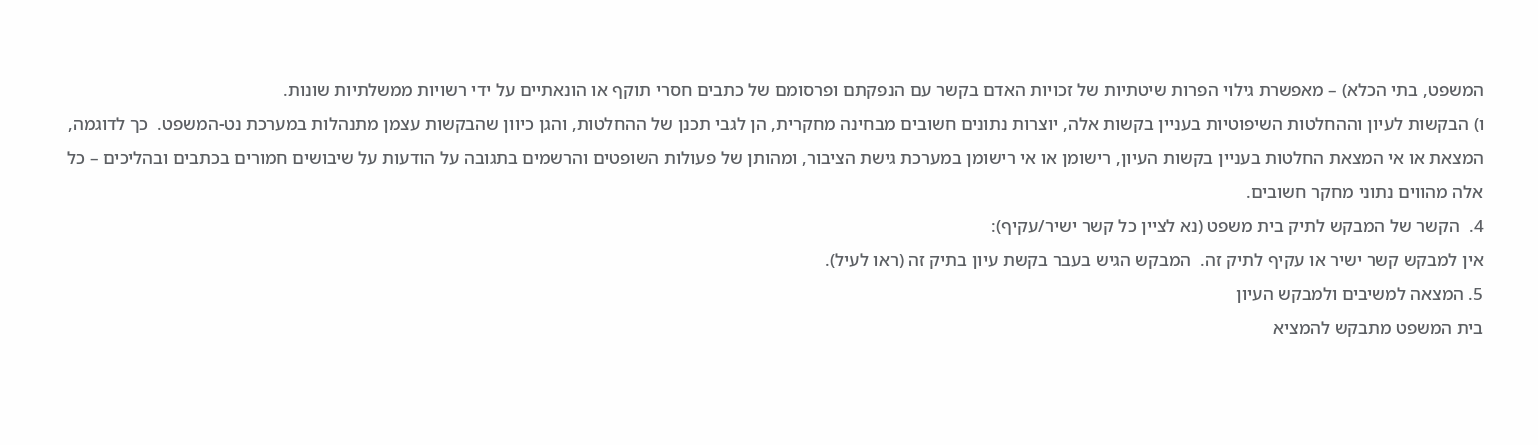המשפט, בתי הכלא) – מאפשרת גילוי הפרות שיטתיות של זכויות האדם בקשר עם הנפקתם ופרסומם של כתבים חסרי תוקף או הונאתיים על ידי רשויות ממשלתיות שונות.
ו) הבקשות לעיון וההחלטות השיפוטיות בעניין בקשות אלה, יוצרות נתונים חשובים מבחינה מחקרית, הן לגבי תכנן של ההחלטות, והגן כיוון שהבקשות עצמן מתנהלות במערכת נט-המשפט.  כך לדוגמה, המצאת או אי המצאת החלטות בעניין בקשות העיון, רישומן או אי רישומן במערכת גישת הציבור, ומהותן של פעולות השופטים והרשמים בתגובה על הודעות על שיבושים חמורים בכתבים ובהליכים – כל אלה מהווים נתוני מחקר חשובים.
4.  הקשר של המבקש לתיק בית משפט (נא לציין כל קשר ישיר/עקיף):
אין למבקש קשר ישיר או עקיף לתיק זה.  המבקש הגיש בעבר בקשת עיון בתיק זה (ראו לעיל).
5. המצאה למשיבים ולמבקש העיון
בית המשפט מתבקש להמציא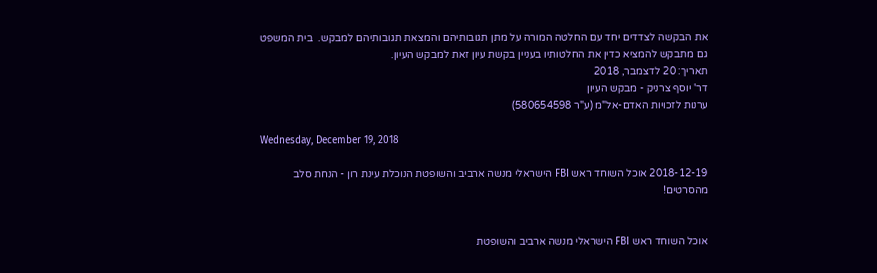את הבקשה לצדדים יחד עם החלטה המורה על מתן תגובותיהם והמצאת תגובותיהם למבקש.  בית המשפט גם מתבקש להמציא כדין את החלטותיו בעניין בקשת עיון זאת למבקש העיון.
תאריך: 20 לדצמבר, 2018
דר' יוסף צרניק - מבקש העיון
ערנות לזכויות האדם-אל"מ (ע"ר 580654598)

Wednesday, December 19, 2018

2018-12-19 אוכל השוחד ראש FBI הישראלי מנשה ארביב והשופטת הנוכלת עינת רון - הנחת סלב מהסרטים!


אוכל השוחד ראש FBI הישראלי מנשה ארביב והשופטת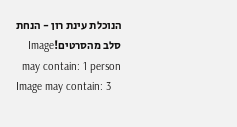הנוכלת עינת רון - הנחת סלב מהסרטים!Image may contain: 1 person
Image may contain: 3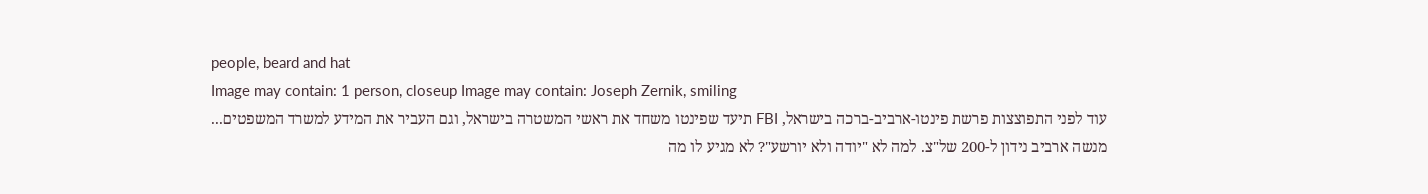people, beard and hat
Image may contain: 1 person, closeup Image may contain: Joseph Zernik, smiling
עוד לפני התפוצצות פרשת פינטו-ארביב-ברכה בישראל, FBI תיעד שפינטו משחד את ראשי המשטרה בישראל, וגם העביר את המידע למשרד המשפטים...
מנשה ארביב נידון ל-200 של"צ. למה לא "יודה ולא יורשע"? לא מגיע לו מה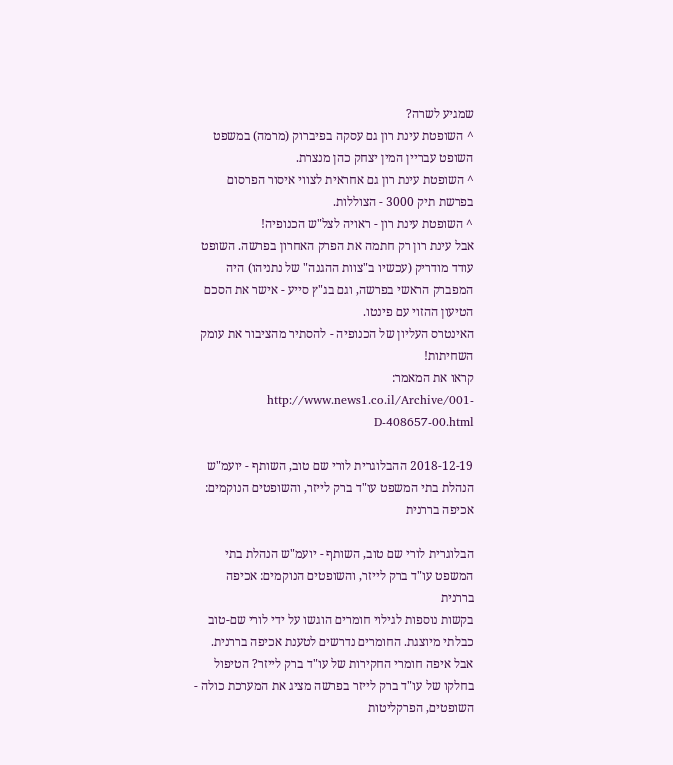שמגיע לשרה?
^ השופטת עינת רון גם עסקה בפיברוק (מרמה) במשפט השופט עבריין המין יצחק כהן מנצרת.
^ השופטת עינת רון גם אחראית לצווי איסור הפרסום בפרשת תיק 3000 - הצוללות.
^ השופטת עינת רון - ראויה לצל"ש הכנופיה!
אבל עינת רון רק חתמה את הפרק האחרון בפרשה. השופט עודד מודריק (עכשיו ב"צוות ההגנה" של נתניהו) היה המפברק הראשי בפרשה, וגם בג"ץ סייע - אישר את הסכם הטיעון ההזוי עם פינטו.
האינטרס העליון של הכנופיה - להסתיר מהציבור את עומק השחיתות!
קראו את המאמר: http://www.news1.co.il/Archive/001-D-408657-00.html

2018-12-19 ההבלוגרית לורי שם טוב, השותף - יועמ"ש הנהלת בתי המשפט עו"ד ברק לייזר, והשופטים הנוקמים: אכיפה בררנית

הבלוגרית לורי שם טוב, השותף - יועמ"ש הנהלת בתי המשפט עו"ד ברק לייזר, והשופטים הנוקמים: אכיפה בררנית
בקשות נוספות לגילוי חומרים הוגשו על ידי לורי שם-טוב כבלתי מיוצגת. החומרים נדרשים לטענת אכיפה בררנית. אבל איפה חומרי החקירות של עו"ד ברק לייזר? הטיפול בחלקו של עו"ד ברק לייזר בפרשה מציג את המערכת כולה - השופטים, הפרקליטות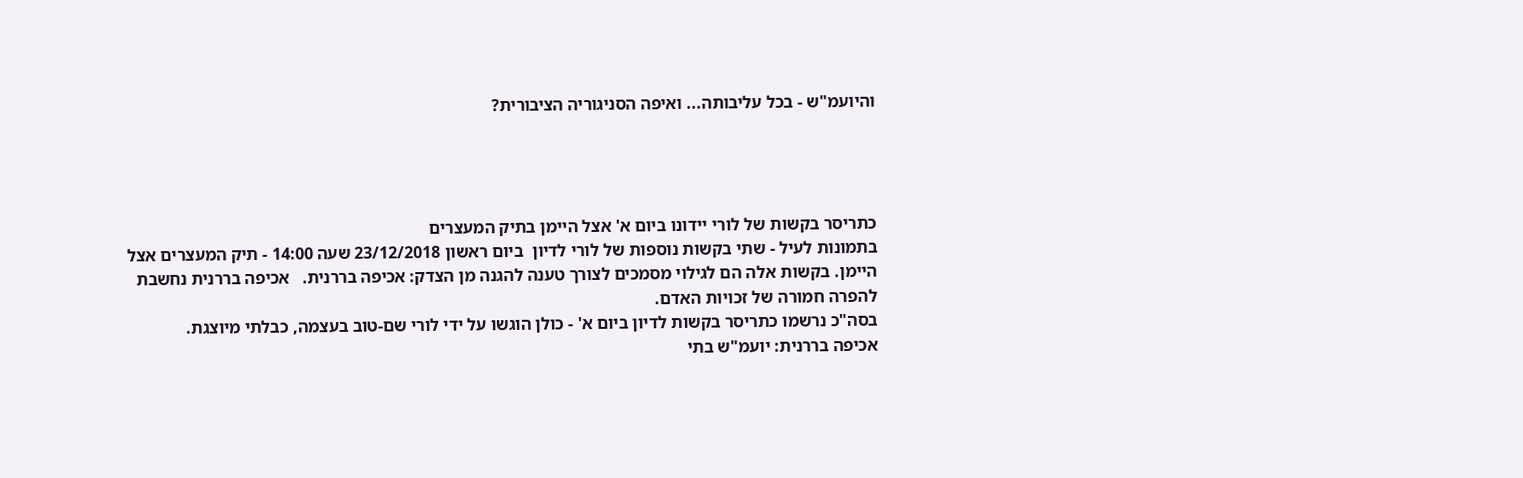והיועמ"ש - בכל עליבותה... ואיפה הסניגוריה הציבורית?




כתריסר בקשות של לורי יידונו ביום א' אצל היימן בתיק המעצרים
בתמונות לעיל - שתי בקשות נוספות של לורי לדיון  ביום ראשון 23/12/2018 שעה 14:00 - תיק המעצרים אצל היימן. בקשות אלה הם לגילוי מסמכים לצורך טענה להגנה מן הצדק: אכיפה בררנית.   אכיפה בררנית נחשבת להפרה חמורה של זכויות האדם.
בסה"כ נרשמו כתריסר בקשות לדיון ביום א' - כולן הוגשו על ידי לורי שם-טוב בעצמה, כבלתי מיוצגת.
אכיפה בררנית: יועמ"ש בתי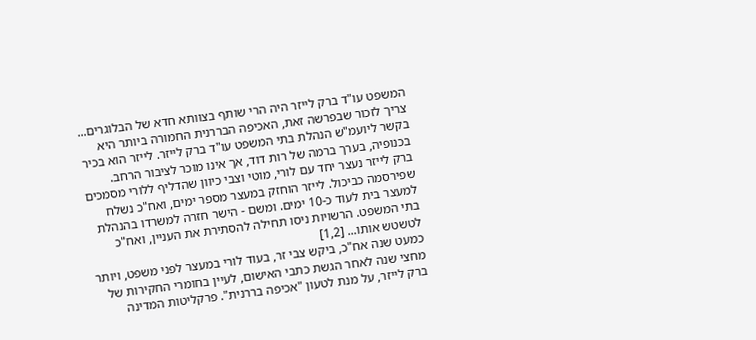המשפט עו"ד ברק לייזר היה הרי שותף בצוותא חדא של הבלוגרים...
צריך לזכור שבפרשה זאת, האכיפה הבררנית החמורה ביותר היא בקשר ליועמ"ש הנהלת בתי המשפט עו"ד ברק לייזר. לייזר הוא בכיר בכנופיה, בערך ברמה של רות דוד, אך אינו מוכר לציבור הרחב.
ברק לייזר נעצר יחד עם לורי, מוטי וצבי כיוון שהדליף ללורי מסמכים שפירסמה כביכול. לייזר הוחזק במעצר מספר ימים, ואח"כ נשלח למעצר בית לעוד כ-10 ימים. ומשם - הישר חזרה למשרדו בהנהלת בתי המשפט. הרשויות ניסו תחילה להסתירת את העניין, ואח"כ לטשטש אותו... [1,2]
כמעט שנה אח"כ, ביקש צבי זר, בעוד לורי במעצר לפני משפט, ויותר מחצי שנה לאחר הגשת כתבי האישום, לעיין בחומרי החקירות של ברק לייזר, על מנת לטעון "אכיפה בררנית". פרקליטות המדינה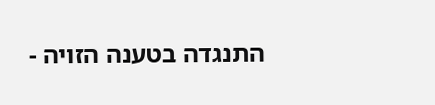התנגדה בטענה הזויה -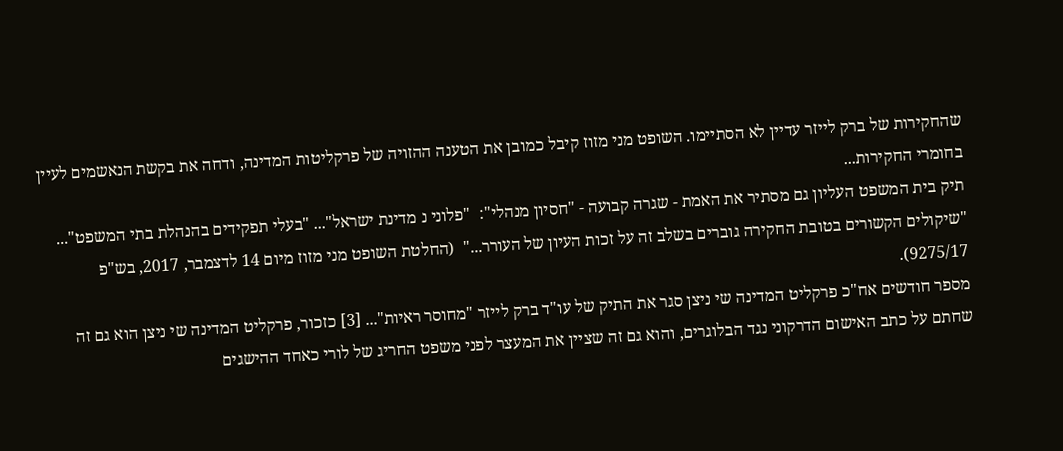שהחקירות של ברק לייזר עדיין לא הסתיימו. השופט מני מזוז קיבל כמובן את הטענה ההזויה של פרקליטות המדינה, ודחה את בקשת הנאשמים לעיין בחומרי החקירות...
תיק בית המשפט העליון גם מסתיר את האמת - שגרה קבועה - "חסיון מנהלי":  "פלוני נ מדינת ישראל"... "בעלי תפקידים בהנהלת בתי המשפט"... "שיקולים הקשורים בטובת החקירה גוברים בשלב זה על זכות העיון של העורר..."  (החלטת השופט מני מזוז מיום 14 לדצמבר, 2017, בש"פ 9275/17).
מספר חודשים אח"כ פרקליט המדינה שי ניצן סגר את התיק של עו"ד ברק לייזר "מחוסר ראיות"... [3] כזכור, פרקליט המדינה שי ניצן הוא גם זה שחתם על כתב האישום הדרקוני נגד הבלוגרים, והוא גם זה שציין את המעצר לפני משפט החריג של לורי כאחד ההישגים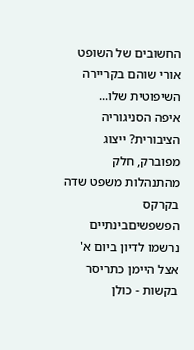החשובים של השופט אורי שוהם בקריירה השיפוטית שלו...
איפה הסניגוריה הציבורית? ייצוג מפוברק, חלק מהתנהלות משפט שדה בקרקס הפשפשיםבינתיים נרשמו לדיון ביום א' אצל היימן כתריסר בקשות - כולן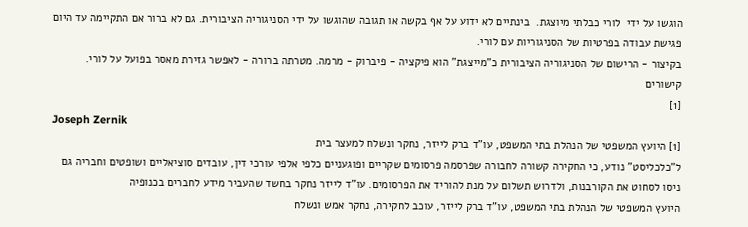הוגשו על ידי  לורי כבלתי מיוצגת.  בינתיים לא ידוע על אף בקשה או תגובה שהוגשו על ידי הסניגוריה הציבורית. גם לא ברור אם התקיימה עד היום פגישת עבודה בפרטיות של הסניגוריות עם לורי.
בקיצור - הרישום של הסניגוריה הציבורית כ"מייצגת" הוא פיקציה - פיברוק - מרמה. מטרתה ברורה - לאפשר גזירת מאסר בפועל על לורי.
קישורים
[1]
Joseph Zernik
[1] היועץ המשפטי של הנהלת בתי המשפט, עו"ד ברק לייזר, נחקר ונשלח למעצר בית
ל"כלכליסט" נודע, כי החקירה קשורה לחבורה שפרסמה פרסומים שקריים ופוגעניים כלפי אלפי עורכי דין, עובדים סוציאליים ושופטים וחבריה גם ניסו לסחוט את הקורבנות, ולדרוש תשלום על מנת להוריד את הפרסומים. עו"ד לייזר נחקר בחשד שהעביר מידע לחברים בכנופיה
היועץ המשפטי של הנהלת בתי המשפט, עו"ד ברק לייזר, עוכב לחקירה, נחקר אמש ונשלח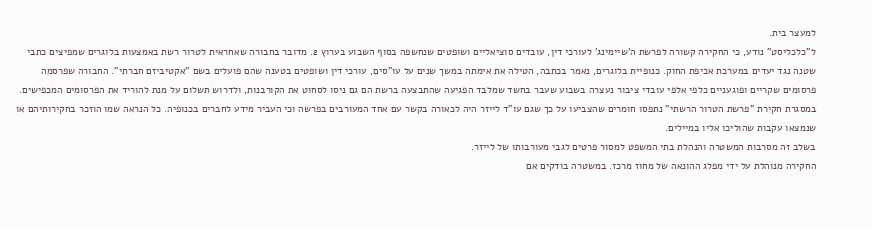למעצר בית.
ל"כלכליסט" נודע, כי החקירה קשורה לפרשת ה'שיימינג' לעורכי דין, עובדים סוציאליים ושופטים שנחשפה בסוף השבוע בערוץ 2. מדובר בחבורה שאחראית לטרור רשת באמצעות בלוגרים שמפיצים כתבי שטנה נגד יעדים במערכת אכיפת החוק. כנופיית בלוגרים, נאמר בכתבה, הטילה את אימתה במשך שנים על עו"סים, עורכי דין ושופטים בטענה שהם פועלים בשם "אקטיביזם חברתי". החבורה שפרסמה פרסומים שקריים ופוגעניים כלפי אלפי עובדי ציבור נעצרה בשבוע שעבר בחשד שמלבד הפגיעה שהתבצעה ברשת הם גם ניסו לסחוט את הקורבנות, ולדרוש תשלום על מנת להוריד את הפרסומים המכפישים.
במסגרת חקירת "פרשת הטרור הרשתי" נתפסו חומרים שהצביעו על כך שגם עו"ד לייזר היה לכאורה בקשר עם אחד המעורבים בפרשה וכי העביר מידע לחברים בכנופיה. כל הנראה שמו הוזכר בחקירותיהם או שנמצאו עקבות שהוליכו אליו במיילים.
בשלב זה מסרבות המשטרה והנהלת בתי המשפט למסור פרטים לגבי מעורבותו של לייזר.
החקירה מנוהלת על ידי מפלג ההונאה של מחוז מרכז. במשטרה בודקים אם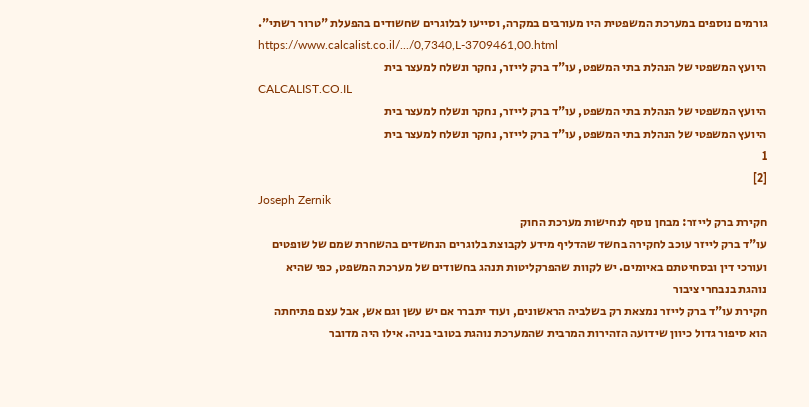גורמים נוספים במערכת המשפטית היו מעורבים במקרה, וסייעו לבלוגרים שחשודים בהפעלת "טרור רשתי".
https://www.calcalist.co.il/.../0,7340,L-3709461,00.html
היועץ המשפטי של הנהלת בתי המשפט, עו"ד ברק לייזר, נחקר ונשלח למעצר בית
CALCALIST.CO.IL
היועץ המשפטי של הנהלת בתי המשפט, עו"ד ברק לייזר, נחקר ונשלח למעצר בית
היועץ המשפטי של הנהלת בתי המשפט, עו"ד ברק לייזר, נחקר ונשלח למעצר בית
1
[2]
Joseph Zernik
חקירת ברק לייזר: מבחן נוסף לנחישות מערכת החוק
עו"ד ברק לייזר עוכב לחקירה בחשד שהדליף מידע לקבוצת בלוגרים הנחשדים בהשחרת שמם של שופטים ועורכי דין ובסחיטתם באיומים. יש לקוות שהפרקליטות תנהג בחשודים של מערכת המשפט, כפי שהיא נוהגת בנבחרי ציבור
חקירת עו"ד ברק לייזר נמצאת רק בשלביה הראשונים, ועוד יתברר אם יש עשן וגם אש, אבל עצם פתיחתה הוא סיפור גדול כיוון שידועה הזהירות המרבית שהמערכת נוהגת בטובי בניה. אילו היה מדובר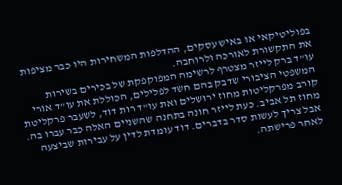בפוליטיקאי או באיש עסקים, ההדלפות המשחירות היו כבר מציפות את התקשורת לאורכה ולרוחבה.
עו"ד ברק לייזר מצטרף לרשימה המפוקפקת של בכירים בשירות המשפטי הציבורי שדבק בהם חשד לפלילים, הכוללת את עו"ד אורי קורב מפרקליטות מחוז ירושלים ואת עו"ד רות דוד, לשעבר פרקליטת מחוז תל אביב. כעת לייזר חונה בתחנה שהשניים האלה כבר עברו בה.
אבל צריך לעשות סדר בדברים. דוד עומדת לדין על עבירות שביצעה לאחר פרישתה.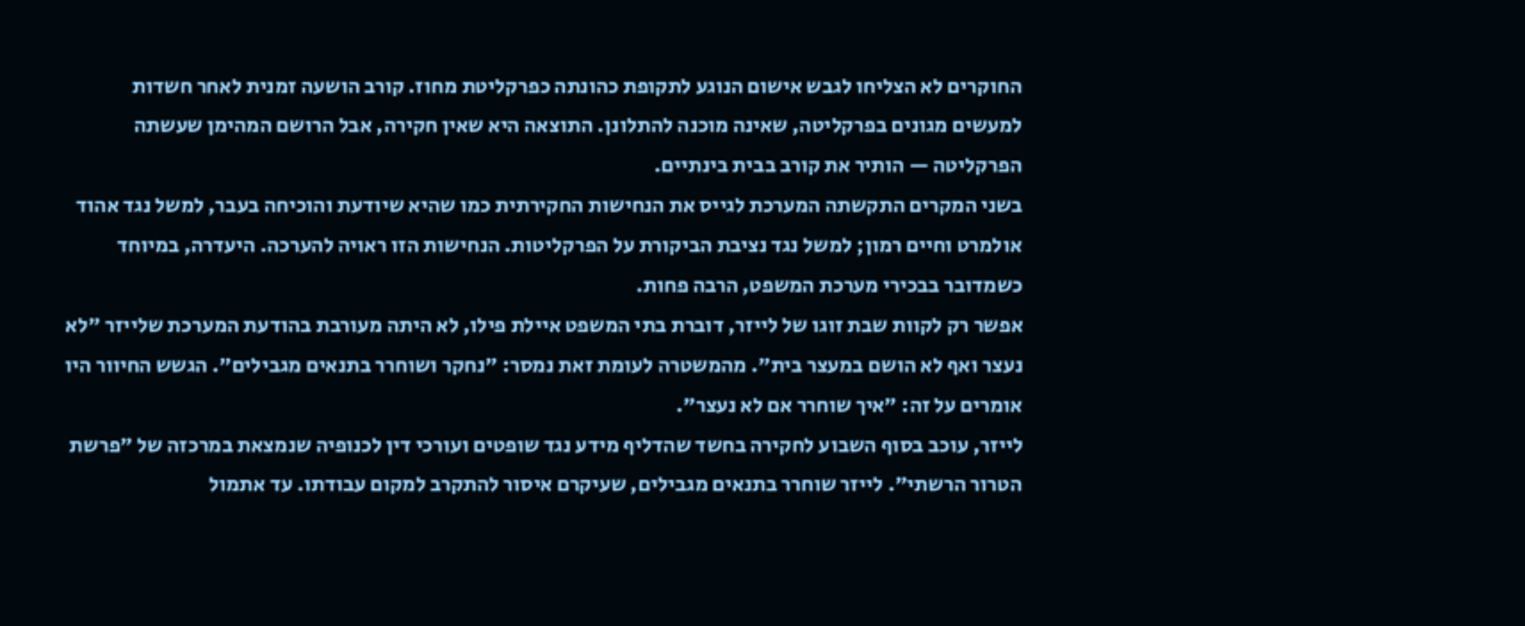החוקרים לא הצליחו לגבש אישום הנוגע לתקופת כהונתה כפרקליטת מחוז. קורב הושעה זמנית לאחר חשדות למעשים מגונים בפרקליטה, שאינה מוכנה להתלונן. התוצאה היא שאין חקירה, אבל הרושם המהימן שעשתה הפרקליטה — הותיר את קורב בבית בינתיים.
בשני המקרים התקשתה המערכת לגייס את הנחישות החקירתית כמו שהיא שיודעת והוכיחה בעבר, למשל נגד אהוד אולמרט וחיים רמון; למשל נגד נציבת הביקורת על הפרקליטות. הנחישות הזו ראויה להערכה. היעדרה, במיוחד כשמדובר בבכירי מערכת המשפט, הרבה פחות.
אפשר רק לקוות שבת זוגו של לייזר, דוברת בתי המשפט איילת פילו, לא היתה מעורבת בהודעת המערכת שלייזר "לא נעצר ואף לא הושם במעצר בית". מהמשטרה לעומת זאת נמסר: "נחקר ושוחרר בתנאים מגבילים". הגשש החיוור היו אומרים על זה: "איך שוחרר אם לא נעצר".
לייזר, עוכב בסוף השבוע לחקירה בחשד שהדליף מידע נגד שופטים ועורכי דין לכנופיה שנמצאת במרכזה של "פרשת הטרור הרשתי". לייזר שוחרר בתנאים מגבילים, שעיקרם איסור להתקרב למקום עבודתו. עד אתמול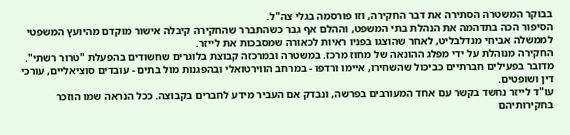בבוקר המשטרה הסתירה את דבר החקירה, וזו פורסמה בגלי צה"ל.
הסיפור הכה בתדהמה את הנהלת בתי המשפט, וההלם אף גבר כשהתברר שהחקירה קיבלה אישור מוקדם מהיועץ המשפטי לממשלה אביחי מנדלבליט, לאחר שהוצגו בפניו ראיות לכאורה שמסבכות את לייזר.
החקירה מנוהלת על ידי מפלג ההונאה של מחוז מרכז. במשטרה ובמרכזה קבוצת בלוגרים שחשודים בהפעלת "טרור רשתי". מדובר בפעילים חברתיים כביכול שהשחירו, איימו ורדפו - במרחב הווירטואלי ובהפגנות מול בתים - עובדים סוציאליים, עורכי דין ושופטים.
עו"ד לייזר נחשד בקשר עם אחד המעורבים בפרשה, ונבדק אם העביר מידע לחברים בקבוצה. ככל הנראה שמו הוזכר בחקירותיהם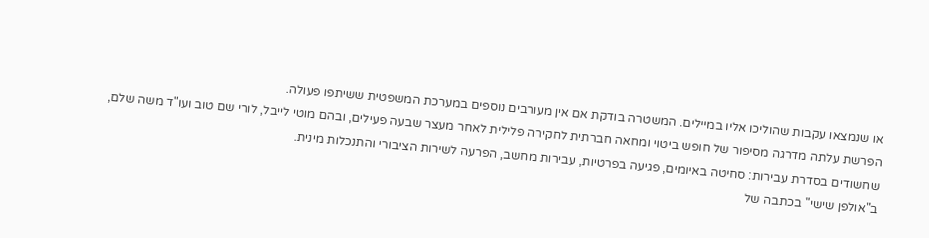או שנמצאו עקבות שהוליכו אליו במיילים. המשטרה בודקת אם אין מעורבים נוספים במערכת המשפטית ששיתפו פעולה.
הפרשת עלתה מדרגה מסיפור של חופש ביטוי ומחאה חברתית לחקירה פלילית לאחר מעצר שבעה פעילים, ובהם מוטי לייבל, לורי שם טוב ועו"ד משה שלם, שחשודים בסדרת עבירות: סחיטה באיומים, פגיעה בפרטיות, עבירות מחשב, הפרעה לשירות הציבורי והתנכלות מינית.
ב"אולפן שישי" בכתבה של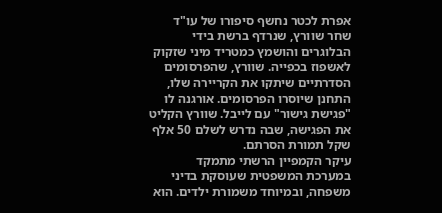אפרת לכטר נחשף סיפורו של עו"ד שחר שוורץ, שנרדף ברשת בידי הבלוגרים והושמץ כמטריד מיני שזקוק לאשפוז בכפייה. שוורץ, שהפרסומים הסדרתיים שיתקו את הקריירה שלו, התחנן שיוסרו הפרסומים. אורגנה לו "פגישת גישור" עם לייבל. שוורץ הקליט את הפגישה, שבה נדרש לשלם 50 אלף שקל תמורת הסרתם.
עיקר הקמפיין הרשתי מתמקד במערכת המשפטית שעוסקת בדיני משפחה, ובמיוחד משמורת ילדים. הוא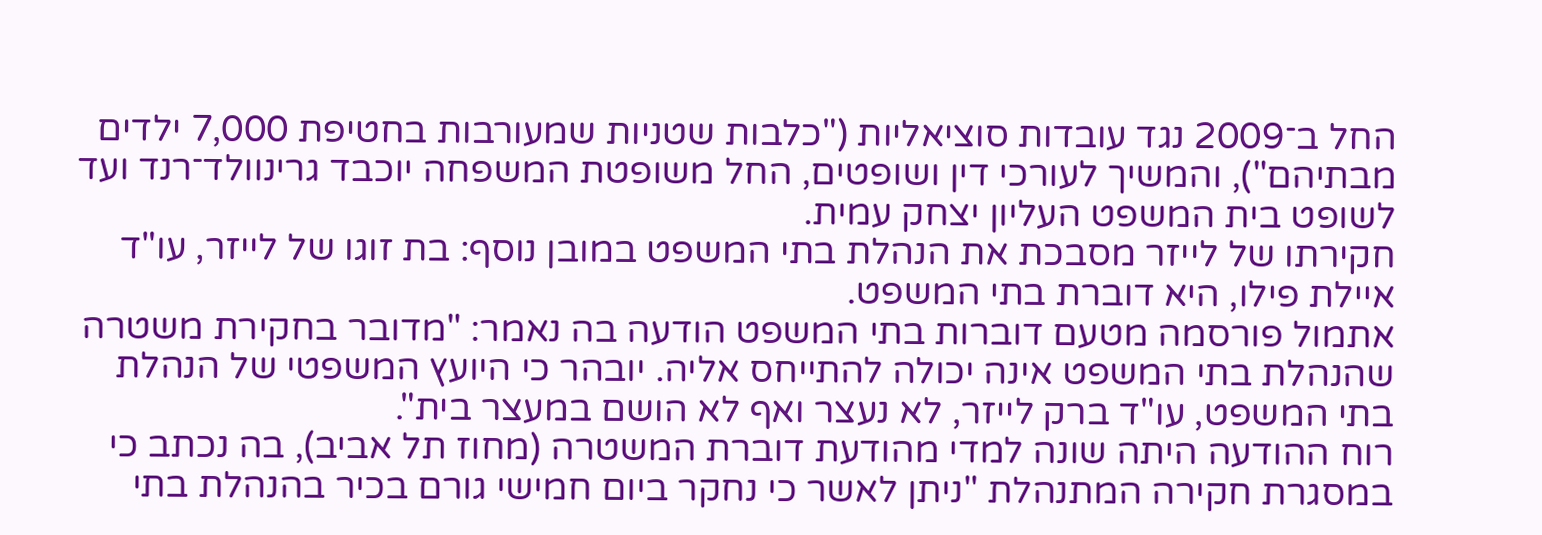החל ב־2009 נגד עובדות סוציאליות ("כלבות שטניות שמעורבות בחטיפת 7,000 ילדים מבתיהם"), והמשיך לעורכי דין ושופטים, החל משופטת המשפחה יוכבד גרינוולד־רנד ועד לשופט בית המשפט העליון יצחק עמית.
חקירתו של לייזר מסבכת את הנהלת בתי המשפט במובן נוסף: בת זוגו של לייזר, עו"ד איילת פילו, היא דוברת בתי המשפט.
אתמול פורסמה מטעם דוברות בתי המשפט הודעה בה נאמר: "מדובר בחקירת משטרה שהנהלת בתי המשפט אינה יכולה להתייחס אליה. יובהר כי היועץ המשפטי של הנהלת בתי המשפט, עו"ד ברק לייזר, לא נעצר ואף לא הושם במעצר בית".
רוח ההודעה היתה שונה למדי מהודעת דוברת המשטרה (מחוז תל אביב), בה נכתב כי במסגרת חקירה המתנהלת "ניתן לאשר כי נחקר ביום חמישי גורם בכיר בהנהלת בתי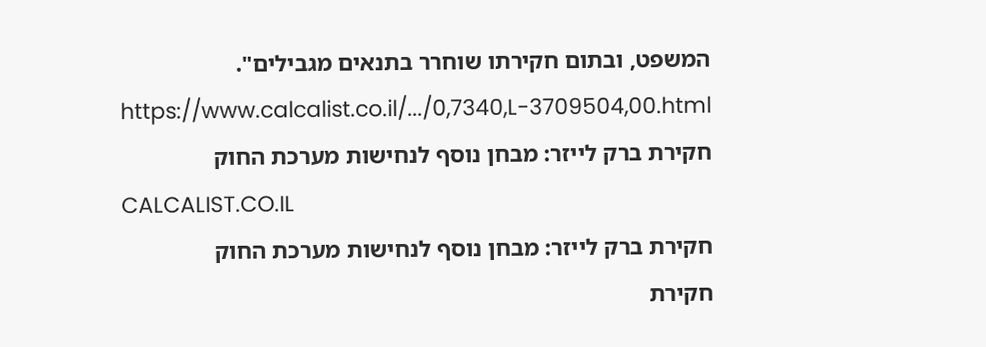המשפט, ובתום חקירתו שוחרר בתנאים מגבילים".
https://www.calcalist.co.il/.../0,7340,L-3709504,00.html
חקירת ברק לייזר: מבחן נוסף לנחישות מערכת החוק
CALCALIST.CO.IL
חקירת ברק לייזר: מבחן נוסף לנחישות מערכת החוק
חקירת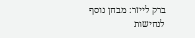ברק לייזר: מבחן נוסף לנחישות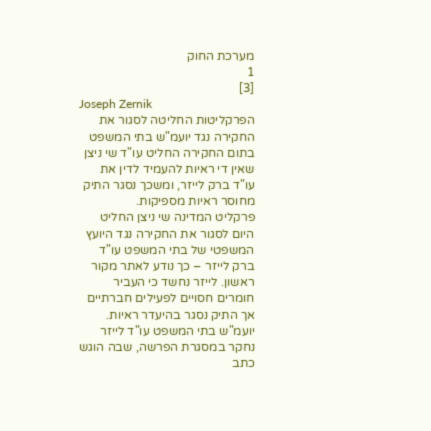מערכת החוק
1
[3]
Joseph Zernik
הפרקליטות החליטה לסגור את החקירה נגד יועמ"ש בתי המשפט
בתום החקירה החליט עו"ד שי ניצן שאין די ראיות להעמיד לדין את עו"ד ברק לייזר, ומשכך נסגר התיק מחוסר ראיות מספיקות.
פרקליט המדינה שי ניצן החליט היום לסגור את החקירה נגד היועץ המשפטי של בתי המשפט עו"ד ברק לייזר – כך נודע לאתר מקור ראשון. לייזר נחשד כי העביר חומרים חסויים לפעילים חברתיים אך התיק נסגר בהיעדר ראיות. יועמ"ש בתי המשפט עו"ד לייזר נחקר במסגרת הפרשה, שבה הוגש כתב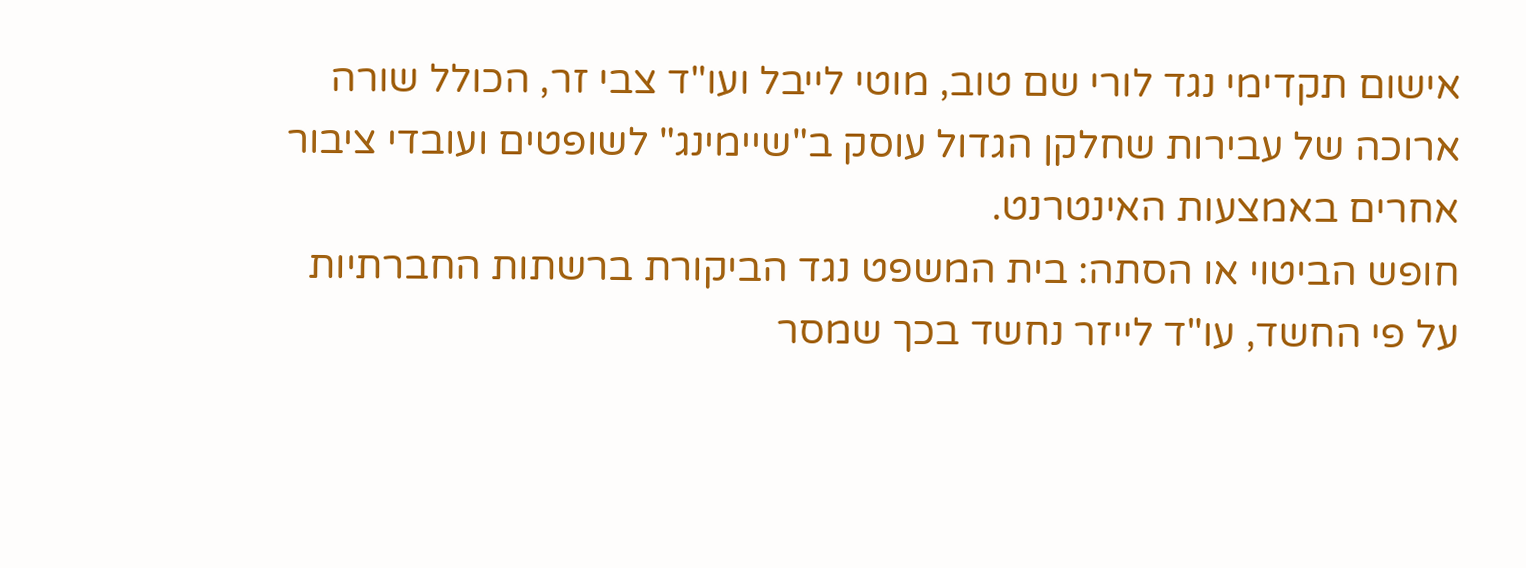אישום תקדימי נגד לורי שם טוב, מוטי לייבל ועו"ד צבי זר, הכולל שורה ארוכה של עבירות שחלקן הגדול עוסק ב"שיימינג" לשופטים ועובדי ציבור אחרים באמצעות האינטרנט.
חופש הביטוי או הסתה: בית המשפט נגד הביקורת ברשתות החברתיות
על פי החשד, עו"ד לייזר נחשד בכך שמסר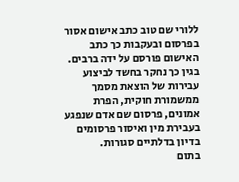ללורי שם טוב כתב אישום אסור בפרסום ובעקבות כך כתב האישום פורסם על ידה ברבים. בגין כך נחקר בחשד לביצוע עבירות של הוצאת מסמך ממשמורת חוקית, הפרת אמונים, פרסום שם אדם שנפגע בעבירת מין ואיסור פרסומים בדיון בדלתיים סגורות.
בתום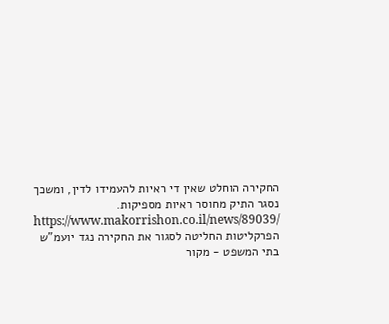החקירה הוחלט שאין די ראיות להעמידו לדין, ומשכך נסגר התיק מחוסר ראיות מספיקות.
https://www.makorrishon.co.il/news/89039/
הפרקליטות החליטה לסגור את החקירה נגד יועמ"ש בתי המשפט - מקור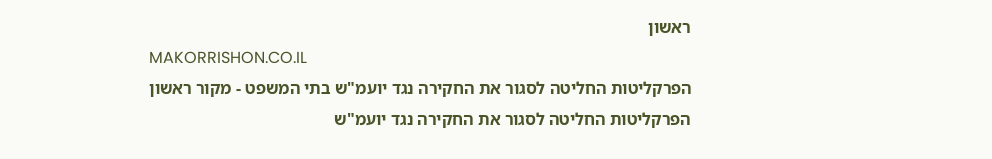ראשון
MAKORRISHON.CO.IL
הפרקליטות החליטה לסגור את החקירה נגד יועמ"ש בתי המשפט - מקור ראשון
הפרקליטות החליטה לסגור את החקירה נגד יועמ"ש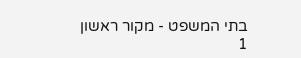בתי המשפט - מקור ראשון
1